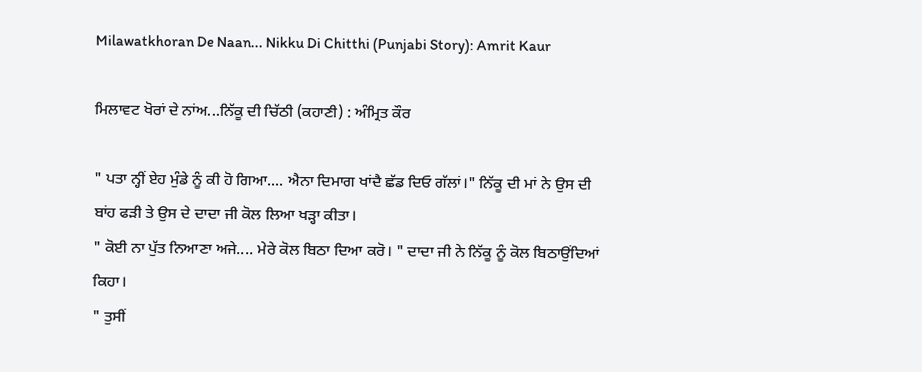Milawatkhoran De Naan... Nikku Di Chitthi (Punjabi Story): Amrit Kaur

ਮਿਲਾਵਟ ਖੋਰਾਂ ਦੇ ਨਾਂਅ...ਨਿੱਕੂ ਦੀ ਚਿੱਠੀ (ਕਹਾਣੀ) : ਅੰਮ੍ਰਿਤ ਕੌਰ

" ਪਤਾ ਨ੍ਹੀਂ ਏਹ ਮੁੰਡੇ ਨੂੰ ਕੀ ਹੋ ਗਿਆ.... ਐਨਾ ਦਿਮਾਗ ਖਾਂਦੈ ਛੱਡ ਦਿਓ ਗੱਲਾਂ।" ਨਿੱਕੂ ਦੀ ਮਾਂ ਨੇ ਉਸ ਦੀ ਬਾਂਹ ਫੜੀ ਤੇ ਉਸ ਦੇ ਦਾਦਾ ਜੀ ਕੋਲ ਲਿਆ ਖੜ੍ਹਾ ਕੀਤਾ।
" ਕੋਈ ਨਾ ਪੁੱਤ ਨਿਆਣਾ ਅਜੇ.... ਮੇਰੇ ਕੋਲ ਬਿਠਾ ਦਿਆ ਕਰੋ। " ਦਾਦਾ ਜੀ ਨੇ ਨਿੱਕੂ ਨੂੰ ਕੋਲ ਬਿਠਾਉਂਦਿਆਂ ਕਿਹਾ।
" ਤੁਸੀਂ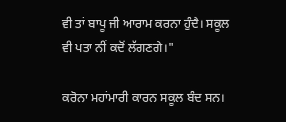ਵੀ ਤਾਂ ਬਾਪੂ ਜੀ ਆਰਾਮ ਕਰਨਾ ਹੁੰਦੈ। ਸਕੂਲ ਵੀ ਪਤਾ ਨੀਂ ਕਦੋਂ ਲੱਗਣਗੇ।"

ਕਰੋਨਾ ਮਹਾਂਮਾਰੀ ਕਾਰਨ ਸਕੂਲ ਬੰਦ ਸਨ।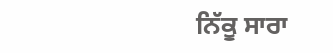ਨਿੱਕੂ ਸਾਰਾ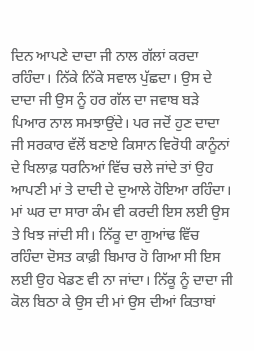ਦਿਨ ਆਪਣੇ ਦਾਦਾ ਜੀ ਨਾਲ ਗੱਲਾਂ ਕਰਦਾ ਰਹਿੰਦਾ। ਨਿੱਕੇ ਨਿੱਕੇ ਸਵਾਲ ਪੁੱਛਦਾ। ਉਸ ਦੇ ਦਾਦਾ ਜੀ ਉਸ ਨੂੰ ਹਰ ਗੱਲ ਦਾ ਜਵਾਬ ਬੜੇ ਪਿਆਰ ਨਾਲ ਸਮਝਾਉਂਦੇ। ਪਰ ਜਦੋਂ ਹੁਣ ਦਾਦਾ ਜੀ ਸਰਕਾਰ ਵੱਲੋਂ ਬਣਾਏ ਕਿਸਾਨ ਵਿਰੋਧੀ ਕਾਨੂੰਨਾਂ ਦੇ ਖਿਲਾਫ਼ ਧਰਨਿਆਂ ਵਿੱਚ ਚਲੇ ਜਾਂਦੇ ਤਾਂ ਉਹ ਆਪਣੀ ਮਾਂ ਤੇ ਦਾਦੀ ਦੇ ਦੁਆਲੇ ਹੋਇਆ ਰਹਿੰਦਾ। ਮਾਂ ਘਰ ਦਾ ਸਾਰਾ ਕੰਮ ਵੀ ਕਰਦੀ ਇਸ ਲਈ ਉਸ ਤੇ ਖਿਝ ਜਾਂਦੀ ਸੀ। ਨਿੱਕੂ ਦਾ ਗੁਆਂਢ ਵਿੱਚ ਰਹਿੰਦਾ ਦੋਸਤ ਕਾਫ਼ੀ ਬਿਮਾਰ ਹੋ ਗਿਆ ਸੀ ਇਸ ਲਈ ਉਹ ਖੇਡਣ ਵੀ ਨਾ ਜਾਂਦਾ। ਨਿੱਕੂ ਨੂੰ ਦਾਦਾ ਜੀ ਕੋਲ ਬਿਠਾ ਕੇ ਉਸ ਦੀ ਮਾਂ ਉਸ ਦੀਆਂ ਕਿਤਾਬਾਂ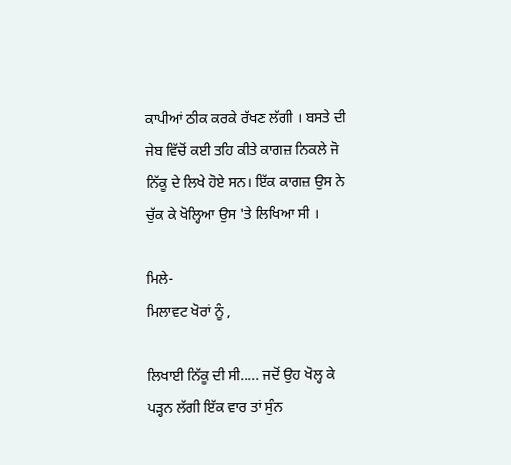ਕਾਪੀਆਂ ਠੀਕ ਕਰਕੇ ਰੱਖਣ ਲੱਗੀ । ਬਸਤੇ ਦੀ ਜੇਬ ਵਿੱਚੋਂ ਕਈ ਤਹਿ ਕੀਤੇ ਕਾਗਜ਼ ਨਿਕਲੇ ਜੋ ਨਿੱਕੂ ਦੇ ਲਿਖੇ ਹੋਏ ਸਨ। ਇੱਕ ਕਾਗਜ਼ ਉਸ ਨੇ ਚੁੱਕ ਕੇ ਖੋਲ੍ਹਿਆ ਉਸ 'ਤੇ ਲਿਖਿਆ ਸੀ ।

ਮਿਲੇ-
ਮਿਲਾਵਟ ਖੋਰਾਂ ਨੂੰ ,

ਲਿਖਾਈ ਨਿੱਕੂ ਦੀ ਸੀ..... ਜਦੋਂ ਉਹ ਖੋਲ੍ਹ ਕੇ ਪੜ੍ਹਨ ਲੱਗੀ ਇੱਕ ਵਾਰ ਤਾਂ ਸੁੰਨ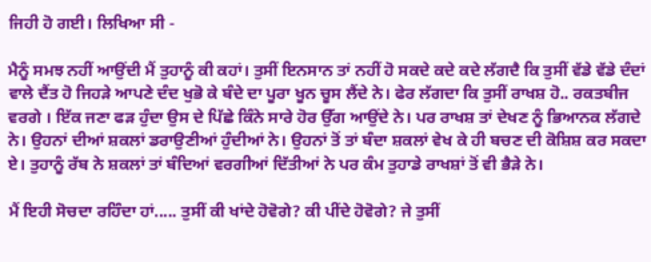ਜਿਹੀ ਹੋ ਗਈ। ਲਿਖਿਆ ਸੀ -

ਮੈਨੂੰ ਸਮਝ ਨਹੀਂ ਆਉਂਦੀ ਮੈਂ ਤੁਹਾਨੂੰ ਕੀ ਕਹਾਂ। ਤੁਸੀਂ ਇਨਸਾਨ ਤਾਂ ਨਹੀਂ ਹੋ ਸਕਦੇ ਕਦੇ ਕਦੇ ਲੱਗਦੈ ਕਿ ਤੁਸੀਂ ਵੱਡੇ ਵੱਡੇ ਦੰਦਾਂ ਵਾਲੇ ਦੈਂਤ ਹੋ ਜਿਹੜੇ ਆਪਣੇ ਦੰਦ ਖੁਭੋ ਕੇ ਬੰਦੇ ਦਾ ਪੂਰਾ ਖੂਨ ਚੂਸ ਲੈਂਦੇ ਨੇ। ਫੇਰ ਲੱਗਦਾ ਕਿ ਤੁਸੀਂ ਰਾਖਸ਼ ਹੋ.. ਰਕਤਬੀਜ ਵਰਗੇ । ਇੱਕ ਜਣਾ ਫੜ ਹੁੰਦਾ ਉਸ ਦੇ ਪਿੱਛੇ ਕਿੰਨੇ ਸਾਰੇ ਹੋਰ ਉੱਗ ਆਉਂਦੇ ਨੇ। ਪਰ ਰਾਖਸ਼ ਤਾਂ ਦੇਖਣ ਨੂੰ ਭਿਆਨਕ ਲੱਗਦੇ ਨੇ। ਉਹਨਾਂ ਦੀਆਂ ਸ਼ਕਲਾਂ ਡਰਾਉਣੀਆਂ ਹੁੰਦੀਆਂ ਨੇ। ਉਹਨਾਂ ਤੋਂ ਤਾਂ ਬੰਦਾ ਸ਼ਕਲਾਂ ਵੇਖ ਕੇ ਹੀ ਬਚਣ ਦੀ ਕੋਸ਼ਿਸ਼ ਕਰ ਸਕਦਾ ਏ। ਤੁਹਾਨੂੰ ਰੱਬ ਨੇ ਸ਼ਕਲਾਂ ਤਾਂ ਬੰਦਿਆਂ ਵਰਗੀਆਂ ਦਿੱਤੀਆਂ ਨੇ ਪਰ ਕੰਮ ਤੁਹਾਡੇ ਰਾਖਸ਼ਾਂ ਤੋਂ ਵੀ ਭੈੜੇ ਨੇ।

ਮੈਂ ਇਹੀ ਸੋਚਦਾ ਰਹਿੰਦਾ ਹਾਂ..... ਤੁਸੀਂ ਕੀ ਖਾਂਦੇ ਹੋਵੋਗੇ? ਕੀ ਪੀਂਦੇ ਹੋਵੋਗੇ? ਜੇ ਤੁਸੀਂ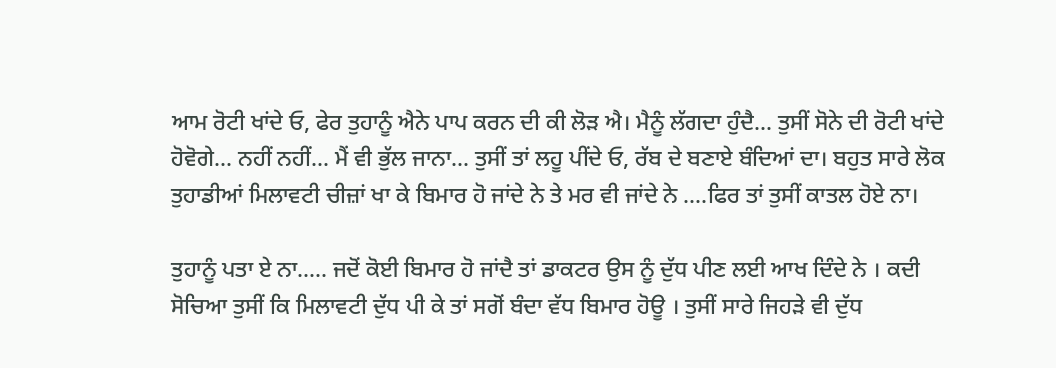ਆਮ ਰੋਟੀ ਖਾਂਦੇ ਓ, ਫੇਰ ਤੁਹਾਨੂੰ ਐਨੇ ਪਾਪ ਕਰਨ ਦੀ ਕੀ ਲੋੜ ਐ। ਮੈਨੂੰ ਲੱਗਦਾ ਹੁੰਦੈ... ਤੁਸੀਂ ਸੋਨੇ ਦੀ ਰੋਟੀ ਖਾਂਦੇ ਹੋਵੋਗੇ... ਨਹੀਂ ਨਹੀਂ... ਮੈਂ ਵੀ ਭੁੱਲ ਜਾਨਾ... ਤੁਸੀਂ ਤਾਂ ਲਹੂ ਪੀਂਦੇ ਓ, ਰੱਬ ਦੇ ਬਣਾਏ ਬੰਦਿਆਂ ਦਾ। ਬਹੁਤ ਸਾਰੇ ਲੋਕ ਤੁਹਾਡੀਆਂ ਮਿਲਾਵਟੀ ਚੀਜ਼ਾਂ ਖਾ ਕੇ ਬਿਮਾਰ ਹੋ ਜਾਂਦੇ ਨੇ ਤੇ ਮਰ ਵੀ ਜਾਂਦੇ ਨੇ ....ਫਿਰ ਤਾਂ ਤੁਸੀਂ ਕਾਤਲ ਹੋਏ ਨਾ।

ਤੁਹਾਨੂੰ ਪਤਾ ਏ ਨਾ..... ਜਦੋਂ ਕੋਈ ਬਿਮਾਰ ਹੋ ਜਾਂਦੈ ਤਾਂ ਡਾਕਟਰ ਉਸ ਨੂੰ ਦੁੱਧ ਪੀਣ ਲਈ ਆਖ ਦਿੰਦੇ ਨੇ । ਕਦੀ ਸੋਚਿਆ ਤੁਸੀਂ ਕਿ ਮਿਲਾਵਟੀ ਦੁੱਧ ਪੀ ਕੇ ਤਾਂ ਸਗੋਂ ਬੰਦਾ ਵੱਧ ਬਿਮਾਰ ਹੋਊ । ਤੁਸੀਂ ਸਾਰੇ ਜਿਹੜੇ ਵੀ ਦੁੱਧ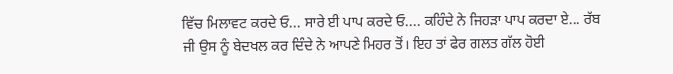ਵਿੱਚ ਮਿਲਾਵਟ ਕਰਦੇ ਓ... ਸਾਰੇ ਈ ਪਾਪ ਕਰਦੇ ਓ.... ਕਹਿੰਦੇ ਨੇ ਜਿਹੜਾ ਪਾਪ ਕਰਦਾ ਏ... ਰੱਬ ਜੀ ਉਸ ਨੂੰ ਬੇਦਖਲ ਕਰ ਦਿੰਦੇ ਨੇ ਆਪਣੇ ਮਿਹਰ ਤੋਂ। ਇਹ ਤਾਂ ਫੇਰ ਗਲਤ ਗੱਲ ਹੋਈ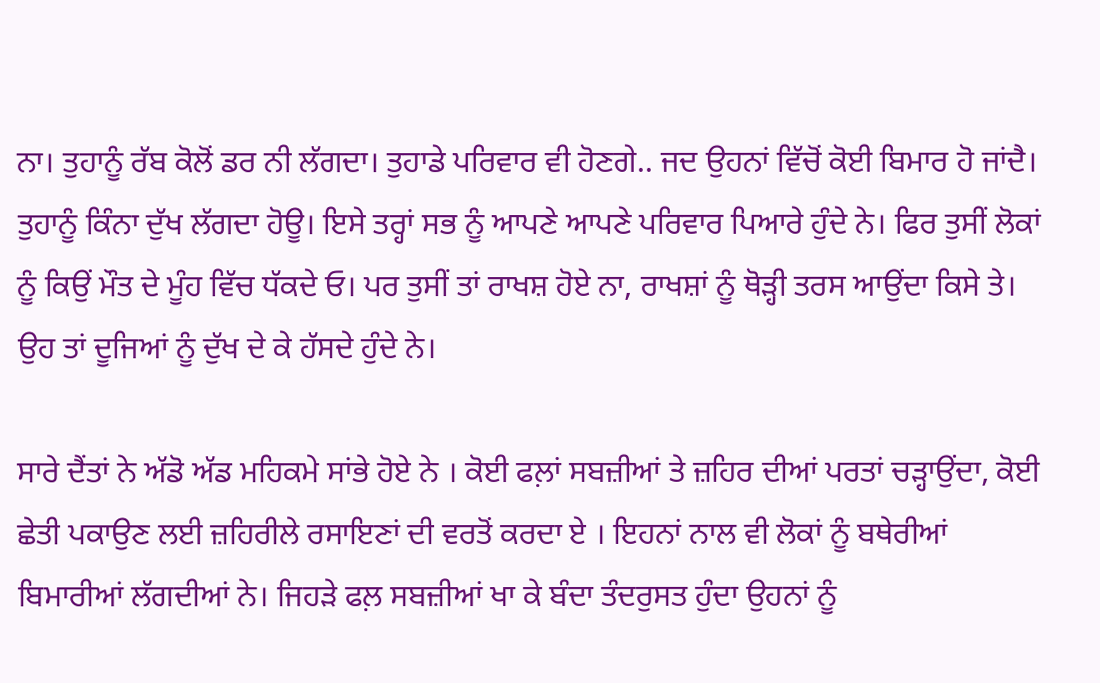ਨਾ। ਤੁਹਾਨੂੰ ਰੱਬ ਕੋਲੋਂ ਡਰ ਨੀ ਲੱਗਦਾ। ਤੁਹਾਡੇ ਪਰਿਵਾਰ ਵੀ ਹੋਣਗੇ.. ਜਦ ਉਹਨਾਂ ਵਿੱਚੋਂ ਕੋਈ ਬਿਮਾਰ ਹੋ ਜਾਂਦੈ। ਤੁਹਾਨੂੰ ਕਿੰਨਾ ਦੁੱਖ ਲੱਗਦਾ ਹੋਊ। ਇਸੇ ਤਰ੍ਹਾਂ ਸਭ ਨੂੰ ਆਪਣੇ ਆਪਣੇ ਪਰਿਵਾਰ ਪਿਆਰੇ ਹੁੰਦੇ ਨੇ। ਫਿਰ ਤੁਸੀਂ ਲੋਕਾਂ ਨੂੰ ਕਿਉਂ ਮੌਤ ਦੇ ਮੂੰਹ ਵਿੱਚ ਧੱਕਦੇ ਓ। ਪਰ ਤੁਸੀਂ ਤਾਂ ਰਾਖਸ਼ ਹੋਏ ਨਾ, ਰਾਖਸ਼ਾਂ ਨੂੰ ਥੋੜ੍ਹੀ ਤਰਸ ਆਉਂਦਾ ਕਿਸੇ ਤੇ। ਉਹ ਤਾਂ ਦੂਜਿਆਂ ਨੂੰ ਦੁੱਖ ਦੇ ਕੇ ਹੱਸਦੇ ਹੁੰਦੇ ਨੇ।

ਸਾਰੇ ਦੈਂਤਾਂ ਨੇ ਅੱਡੋ ਅੱਡ ਮਹਿਕਮੇ ਸਾਂਭੇ ਹੋਏ ਨੇ । ਕੋਈ ਫਲ਼ਾਂ ਸਬਜ਼ੀਆਂ ਤੇ ਜ਼ਹਿਰ ਦੀਆਂ ਪਰਤਾਂ ਚੜ੍ਹਾਉਂਦਾ, ਕੋਈ ਛੇਤੀ ਪਕਾਉਣ ਲਈ ਜ਼ਹਿਰੀਲੇ ਰਸਾਇਣਾਂ ਦੀ ਵਰਤੋਂ ਕਰਦਾ ਏ । ਇਹਨਾਂ ਨਾਲ ਵੀ ਲੋਕਾਂ ਨੂੰ ਬਥੇਰੀਆਂ ਬਿਮਾਰੀਆਂ ਲੱਗਦੀਆਂ ਨੇ। ਜਿਹੜੇ ਫਲ਼ ਸਬਜ਼ੀਆਂ ਖਾ ਕੇ ਬੰਦਾ ਤੰਦਰੁਸਤ ਹੁੰਦਾ ਉਹਨਾਂ ਨੂੰ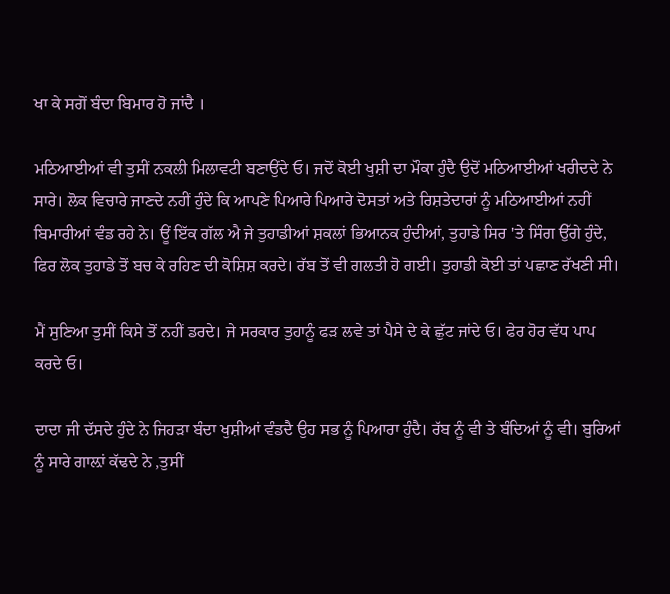ਖਾ ਕੇ ਸਗੋਂ ਬੰਦਾ ਬਿਮਾਰ ਹੋ ਜਾਂਦੈ ।

ਮਠਿਆਈਆਂ ਵੀ ਤੁਸੀਂ ਨਕਲੀ ਮਿਲਾਵਟੀ ਬਣਾਉਂਦੇ ਓ। ਜਦੋਂ ਕੋਈ ਖੁਸ਼ੀ ਦਾ ਮੌਕਾ ਹੁੰਦੈ ਉਦੋਂ ਮਠਿਆਈਆਂ ਖਰੀਦਦੇ ਨੇ ਸਾਰੇ। ਲੋਕ ਵਿਚਾਰੇ ਜਾਣਦੇ ਨਹੀਂ ਹੁੰਦੇ ਕਿ ਆਪਣੇ ਪਿਆਰੇ ਪਿਆਰੇ ਦੋਸਤਾਂ ਅਤੇ ਰਿਸ਼ਤੇਦਾਰਾਂ ਨੂੰ ਮਠਿਆਈਆਂ ਨਹੀਂ ਬਿਮਾਰੀਆਂ ਵੰਡ ਰਹੇ ਨੇ। ਊਂ ਇੱਕ ਗੱਲ ਐ ਜੇ ਤੁਹਾਡੀਆਂ ਸ਼ਕਲਾਂ ਭਿਆਨਕ ਹੁੰਦੀਆਂ, ਤੁਹਾਡੇ ਸਿਰ 'ਤੇ ਸਿੰਗ ਉੱਗੇ ਹੁੰਦੇ, ਫਿਰ ਲੋਕ ਤੁਹਾਡੇ ਤੋਂ ਬਚ ਕੇ ਰਹਿਣ ਦੀ ਕੋਸ਼ਿਸ਼ ਕਰਦੇ। ਰੱਬ ਤੋਂ ਵੀ ਗਲਤੀ ਹੋ ਗਈ। ਤੁਹਾਡੀ ਕੋਈ ਤਾਂ ਪਛਾਣ ਰੱਖਣੀ ਸੀ।

ਮੈਂ ਸੁਣਿਆ ਤੁਸੀਂ ਕਿਸੇ ਤੋਂ ਨਹੀਂ ਡਰਦੇ। ਜੇ ਸਰਕਾਰ ਤੁਹਾਨੂੰ ਫੜ ਲਵੇ ਤਾਂ ਪੈਸੇ ਦੇ ਕੇ ਛੁੱਟ ਜਾਂਦੇ ਓ। ਫੇਰ ਹੋਰ ਵੱਧ ਪਾਪ ਕਰਦੇ ਓ।

ਦਾਦਾ ਜੀ ਦੱਸਦੇ ਹੁੰਦੇ ਨੇ ਜਿਹੜਾ ਬੰਦਾ ਖੁਸ਼ੀਆਂ ਵੰਡਦੈ ਉਹ ਸਭ ਨੂੰ ਪਿਆਰਾ ਹੁੰਦੈ। ਰੱਬ ਨੂੰ ਵੀ ਤੇ ਬੰਦਿਆਂ ਨੂੰ ਵੀ। ਬੁਰਿਆਂ ਨੂੰ ਸਾਰੇ ਗਾਲ਼ਾਂ ਕੱਢਦੇ ਨੇ ,ਤੁਸੀਂ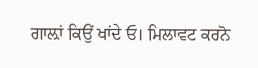ਗਾਲ਼ਾਂ ਕਿਉਂ ਖਾਂਦੇ ਓ। ਮਿਲਾਵਟ ਕਰਨੋ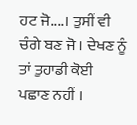ਹਟ ਜੋ....। ਤੁਸੀਂ ਵੀ ਚੰਗੇ ਬਣ ਜੋ । ਦੇਖਣ ਨੂੰ ਤਾਂ ਤੁਹਾਡੀ ਕੋਈ ਪਛਾਣ ਨਹੀਂ ।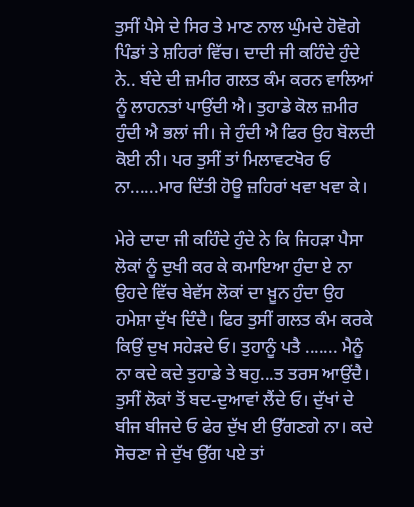ਤੁਸੀਂ ਪੈਸੇ ਦੇ ਸਿਰ ਤੇ ਮਾਣ ਨਾਲ ਘੁੰਮਦੇ ਹੋਵੋਗੇ ਪਿੰਡਾਂ ਤੇ ਸ਼ਹਿਰਾਂ ਵਿੱਚ। ਦਾਦੀ ਜੀ ਕਹਿੰਦੇ ਹੁੰਦੇ ਨੇ.. ਬੰਦੇ ਦੀ ਜ਼ਮੀਰ ਗਲਤ ਕੰਮ ਕਰਨ ਵਾਲਿਆਂ ਨੂੰ ਲਾਹਨਤਾਂ ਪਾਉਂਦੀ ਐ। ਤੁਹਾਡੇ ਕੋਲ ਜ਼ਮੀਰ ਹੁੰਦੀ ਐ ਭਲਾਂ ਜੀ। ਜੇ ਹੁੰਦੀ ਐ ਫਿਰ ਉਹ ਬੋਲਦੀ ਕੋਈ ਨੀ। ਪਰ ਤੁਸੀਂ ਤਾਂ ਮਿਲਾਵਟਖੋਰ ਓ ਨਾ......ਮਾਰ ਦਿੱਤੀ ਹੋਊ ਜ਼ਹਿਰਾਂ ਖਵਾ ਖਵਾ ਕੇ।

ਮੇਰੇ ਦਾਦਾ ਜੀ ਕਹਿੰਦੇ ਹੁੰਦੇ ਨੇ ਕਿ ਜਿਹੜਾ ਪੈਸਾ ਲੋਕਾਂ ਨੂੰ ਦੁਖੀ ਕਰ ਕੇ ਕਮਾਇਆ ਹੁੰਦਾ ਏ ਨਾ ਉਹਦੇ ਵਿੱਚ ਬੇਵੱਸ ਲੋਕਾਂ ਦਾ ਖ਼ੂਨ ਹੁੰਦਾ ਉਹ ਹਮੇਸ਼ਾ ਦੁੱਖ ਦਿੰਦੈ। ਫਿਰ ਤੁਸੀਂ ਗਲਤ ਕੰਮ ਕਰਕੇ ਕਿਉਂ ਦੁਖ ਸਹੇੜਦੇ ਓ। ਤੁਹਾਨੂੰ ਪਤੈ ....... ਮੈਨੂੰ ਨਾ ਕਦੇ ਕਦੇ ਤੁਹਾਡੇ ਤੇ ਬਹੁ...ਤ ਤਰਸ ਆਉਂਦੈ। ਤੁਸੀਂ ਲੋਕਾਂ ਤੋਂ ਬਦ-ਦੁਆਵਾਂ ਲੈਂਦੇ ਓ। ਦੁੱਖਾਂ ਦੇ ਬੀਜ ਬੀਜਦੇ ਓ ਫੇਰ ਦੁੱਖ ਈ ਉੱਗਣਗੇ ਨਾ। ਕਦੇ ਸੋਚਣਾ ਜੇ ਦੁੱਖ ਉੱਗ ਪਏ ਤਾਂ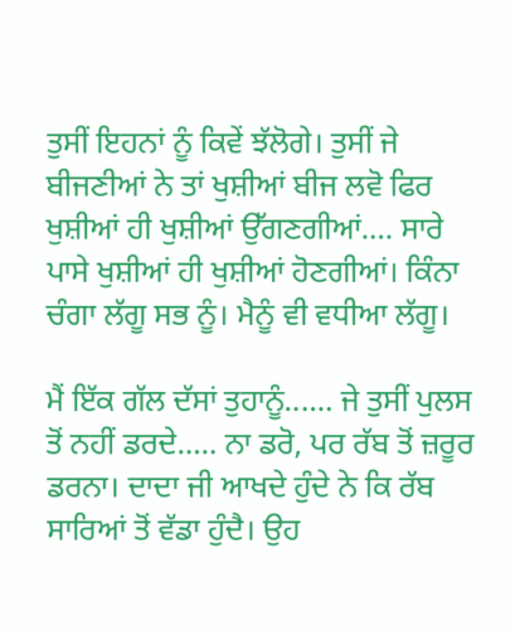ਤੁਸੀਂ ਇਹਨਾਂ ਨੂੰ ਕਿਵੇਂ ਝੱਲੋਗੇ। ਤੁਸੀਂ ਜੇ ਬੀਜਣੀਆਂ ਨੇ ਤਾਂ ਖੁਸ਼ੀਆਂ ਬੀਜ ਲਵੋ ਫਿਰ ਖੁਸ਼ੀਆਂ ਹੀ ਖੁਸ਼ੀਆਂ ਉੱਗਣਗੀਆਂ.... ਸਾਰੇ ਪਾਸੇ ਖੁਸ਼ੀਆਂ ਹੀ ਖੁਸ਼ੀਆਂ ਹੋਣਗੀਆਂ। ਕਿੰਨਾ ਚੰਗਾ ਲੱਗੂ ਸਭ ਨੂੰ। ਮੈਨੂੰ ਵੀ ਵਧੀਆ ਲੱਗੂ।

ਮੈਂ ਇੱਕ ਗੱਲ ਦੱਸਾਂ ਤੁਹਾਨੂੰ...... ਜੇ ਤੁਸੀਂ ਪੁਲਸ ਤੋਂ ਨਹੀਂ ਡਰਦੇ..... ਨਾ ਡਰੋ, ਪਰ ਰੱਬ ਤੋਂ ਜ਼ਰੂਰ ਡਰਨਾ। ਦਾਦਾ ਜੀ ਆਖਦੇ ਹੁੰਦੇ ਨੇ ਕਿ ਰੱਬ ਸਾਰਿਆਂ ਤੋਂ ਵੱਡਾ ਹੁੰਦੈ। ਉਹ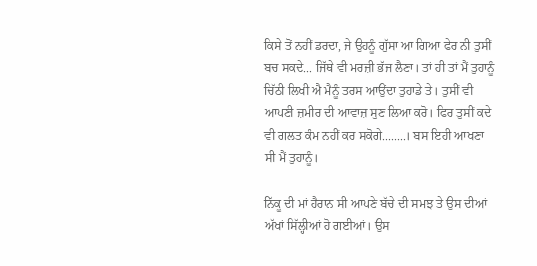ਕਿਸੇ ਤੋਂ ਨਹੀਂ ਡਰਦਾ, ਜੇ ਉਹਨੂੰ ਗੁੱਸਾ ਆ ਗਿਆ ਫੇਰ ਨੀ ਤੁਸੀਂ ਬਚ ਸਕਦੇ... ਜਿੱਥੇ ਵੀ ਮਰਜ਼ੀ ਭੱਜ ਲੈਣਾ। ਤਾਂ ਹੀ ਤਾਂ ਮੈਂ ਤੁਹਾਨੂੰ ਚਿੱਠੀ ਲਿਖੀ ਐ ਮੈਨੂੰ ਤਰਸ ਆਉਂਦਾ ਤੁਹਾਡੇ ਤੇ। ਤੁਸੀਂ ਵੀ ਆਪਣੀ ਜ਼ਮੀਰ ਦੀ ਆਵਾਜ਼ ਸੁਣ ਲਿਆ ਕਰੋ। ਫਿਰ ਤੁਸੀਂ ਕਦੇ ਵੀ ਗਲਤ ਕੰਮ ਨਹੀਂ ਕਰ ਸਕੋਗੇ........। ਬਸ ਇਹੀ ਆਖਣਾ ਸੀ ਮੈਂ ਤੁਹਾਨੂੰ।

ਨਿੱਕੂ ਦੀ ਮਾਂ ਹੈਰਾਨ ਸੀ ਆਪਣੇ ਬੱਚੇ ਦੀ ਸਮਝ ਤੇ ਉਸ ਦੀਆਂ ਅੱਖਾਂ ਸਿੱਲ੍ਹੀਆਂ ਹੋ ਗਈਆਂ। ਉਸ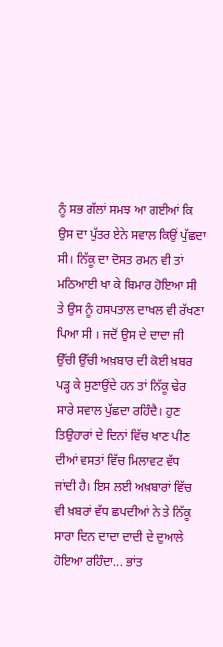ਨੂੰ ਸਭ ਗੱਲਾਂ ਸਮਝ ਆ ਗਈਆਂ ਕਿ ਉਸ ਦਾ ਪੁੱਤਰ ਏਨੇ ਸਵਾਲ ਕਿਉਂ ਪੁੱਛਦਾ ਸੀ। ਨਿੱਕੂ ਦਾ ਦੋਸਤ ਰਮਨ ਵੀ ਤਾਂ ਮਠਿਆਈ ਖਾ ਕੇ ਬਿਮਾਰ ਹੋਇਆ ਸੀ ਤੇ ਉਸ ਨੂੰ ਹਸਪਤਾਲ ਦਾਖਲ ਵੀ ਰੱਖਣਾ ਪਿਆ ਸੀ । ਜਦੋਂ ਉਸ ਦੇ ਦਾਦਾ ਜੀ ਉੱਚੀ ਉੱਚੀ ਅਖ਼ਬਾਰ ਦੀ ਕੋਈ ਖ਼ਬਰ ਪੜ੍ਹ ਕੇ ਸੁਣਾਉਂਦੇ ਹਨ ਤਾਂ ਨਿੱਕੂ ਢੇਰ ਸਾਰੇ ਸਵਾਲ ਪੁੱਛਦਾ ਰਹਿੰਦੈ। ਹੁਣ ਤਿਉਹਾਰਾਂ ਦੇ ਦਿਨਾਂ ਵਿੱਚ ਖਾਣ ਪੀਣ ਦੀਆਂ ਵਸਤਾਂ ਵਿੱਚ ਮਿਲਾਵਟ ਵੱਧ ਜਾਂਦੀ ਹੈ। ਇਸ ਲਈ ਅਖ਼ਬਾਰਾਂ ਵਿੱਚ ਵੀ ਖ਼ਬਰਾਂ ਵੱਧ ਛਪਦੀਆਂ ਨੇ ਤੇ ਨਿੱਕੂ ਸਾਰਾ ਦਿਨ ਦਾਦਾ ਦਾਦੀ ਦੇ ਦੁਆਲੇ ਹੋਇਆ ਰਹਿੰਦਾ... ਭਾਂਤ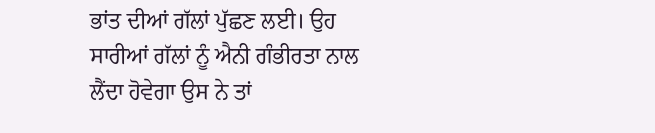ਭਾਂਤ ਦੀਆਂ ਗੱਲਾਂ ਪੁੱਛਣ ਲਈ। ਉਹ ਸਾਰੀਆਂ ਗੱਲਾਂ ਨੂੰ ਐਨੀ ਗੰਭੀਰਤਾ ਨਾਲ ਲੈਂਦਾ ਹੋਵੇਗਾ ਉਸ ਨੇ ਤਾਂ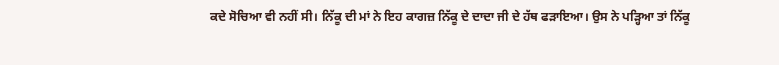ਕਦੇ ਸੋਚਿਆ ਵੀ ਨਹੀਂ ਸੀ। ਨਿੱਕੂ ਦੀ ਮਾਂ ਨੇ ਇਹ ਕਾਗਜ਼ ਨਿੱਕੂ ਦੇ ਦਾਦਾ ਜੀ ਦੇ ਹੱਥ ਫੜਾਇਆ। ਉਸ ਨੇ ਪੜ੍ਹਿਆ ਤਾਂ ਨਿੱਕੂ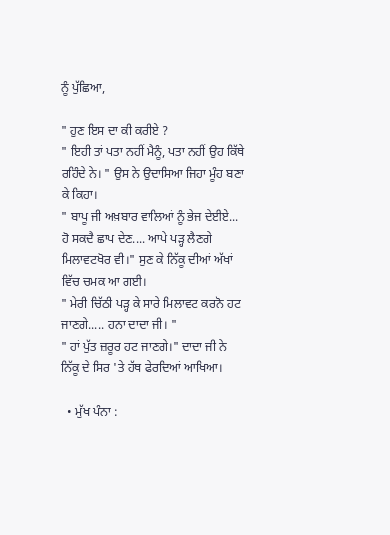ਨੂੰ ਪੁੱਛਿਆ,

" ਹੁਣ ਇਸ ਦਾ ਕੀ ਕਰੀਏ ?
" ਇਹੀ ਤਾਂ ਪਤਾ ਨਹੀਂ ਮੈਨੂੰ, ਪਤਾ ਨਹੀਂ ਉਹ ਕਿੱਥੇ ਰਹਿੰਦੇ ਨੇ। " ਉਸ ਨੇ ਉਦਾਸਿਆ ਜਿਹਾ ਮੂੰਹ ਬਣਾ ਕੇ ਕਿਹਾ।
" ਬਾਪੂ ਜੀ ਅਖ਼ਬਾਰ ਵਾਲਿਆਂ ਨੂੰ ਭੇਜ ਦੇਈਏ... ਹੋ ਸਕਦੈ ਛਾਪ ਦੇਣ.... ਆਪੇ ਪੜ੍ਹ ਲੈਣਗੇ ਮਿਲਾਵਟਖੋਰ ਵੀ।" ਸੁਣ ਕੇ ਨਿੱਕੂ ਦੀਆਂ ਅੱਖਾਂ ਵਿੱਚ ਚਮਕ ਆ ਗਈ।
" ਮੇਰੀ ਚਿੱਠੀ ਪੜ੍ਹ ਕੇ ਸਾਰੇ ਮਿਲਾਵਟ ਕਰਨੋ ਹਟ ਜਾਣਗੇ..... ਹਨਾ ਦਾਦਾ ਜੀ। "
" ਹਾਂ ਪੁੱਤ ਜ਼ਰੂਰ ਹਟ ਜਾਣਗੇ।" ਦਾਦਾ ਜੀ ਨੇ ਨਿੱਕੂ ਦੇ ਸਿਰ 'ਤੇ ਹੱਥ ਫੇਰਦਿਆਂ ਆਖਿਆ।

  • ਮੁੱਖ ਪੰਨਾ :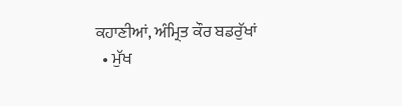ਕਹਾਣੀਆਂ, ਅੰਮ੍ਰਿਤ ਕੌਰ ਬਡਰੁੱਖਾਂ
  • ਮੁੱਖ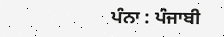ਪੰਨਾ : ਪੰਜਾਬੀ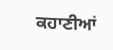ਕਹਾਣੀਆਂ